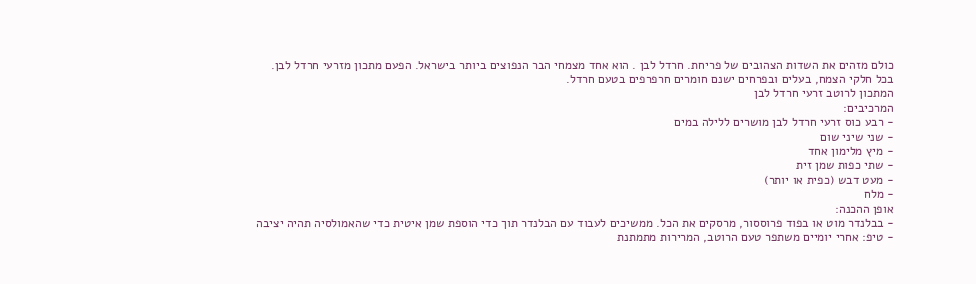כולם מזהים את השדות הצהובים של פריחת. חרדל לבן . הוא אחד מצמחי הבר הנפוצים ביותר בישראל. הפעם מתכון מזרעי חרדל לבן.
בכל חלקי הצמח, בעלים ובפרחים ישנם חומרים חרפרפים בטעם חרדל.
המתכון לרוטב זרעי חרדל לבן
המרכיבים:
- רבע כוס זרעי חרדל לבן מושרים ללילה במים
- שני שיני שום
- מיץ מלימון אחד
- שתי כפות שמן זית
- מעט דבש (כפית או יותר)
- מלח
אופן ההכנה:
- בבלנדר מוט או בפוד פרוססור, מרסקים את הכל. ממשיכים לעבוד עם הבלנדר תוך כדי הוספת שמן איטית כדי שהאמולסיה תהיה יציבה
- טיפ: אחרי יומיים משתפר טעם הרוטב, המרירות מתמתנת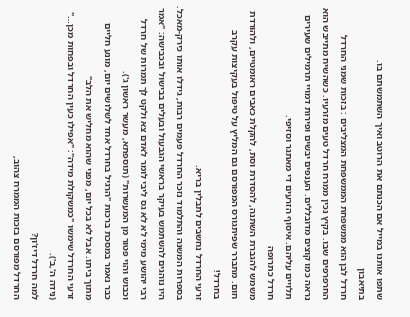שתפו אותנו במייל אם הכנתם את הרוטב ואיך השתמשתם בו.
בתיאבון
חרדל לבן הוא ממשפחת הממשפחת המצליבים : בזכות שמני החרדל החרפרפים שבו. בקיץ נכין ממרח חרדל טעים מזרעיו. כשהשיח מתייבש הוא נראה כמו קוצים מדובללים. הענפים יבשים ופירות דמויי תרמילים שעירים תלויים עליהם. איסוף הזרעים די מאתגר וסזיפי.
חרדל כתרופה
משמש להגברת השתנה, להסדרת וסת, להקלת כאבים ראומטיים, ולהורדת חום. מתברר שפיתגורס המפורסם גם המליץ על טיפול בעקיצות עקרב בחרדל!
זרעי החרדל נחשבים לתבלין בריא.
בספרות המשנה והתלמוד נזכר החרדל פעמים רבות, גידלו אותו כירק-מאכל. היו נוהגים להשתמש בעיקר בראשי הגבעול ובעלים בבישול ובכבישה: "אמר רבי יהושע מימי לא לא גס ליבי לומר לאדם צא ולקט לך תמרות של חרדל וכבוש והוי פטור מן המעשרות" (תוספתא, מעשר ראשון ג').
כבר נאמר במסכת ברכות "הרגיל בחרדל אחד לשלושים יום, מונע חליים מתוך ביתו. אבל לא בכל יום, מפני שהוא מחליש את הלב"
זרעי החרדל שימשו "כמשקולת מידה": "אפילו כעין החרדל ובפחות מכן…" (נידה ה',ב').
למה חרדל דיז'ון?
החרדל מפורסם בזכות הממרח צהוב,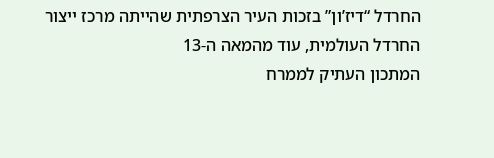החרדל “דיז’ון” בזכות העיר הצרפתית שהייתה מרכז ייצור החרדל העולמית, עוד מהמאה ה-13
המתכון העתיק לממרח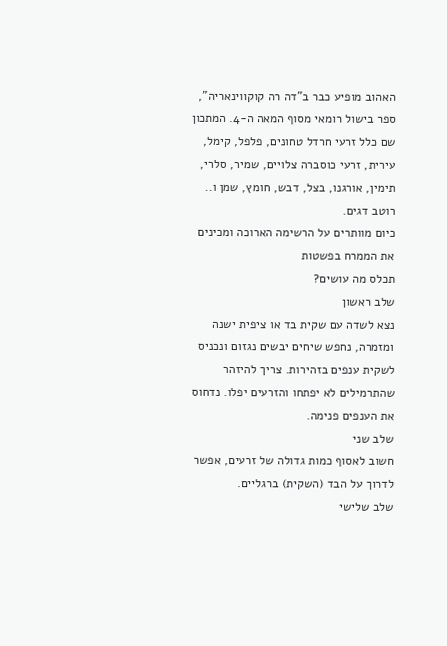האהוב מופיע כבר ב”דה רה קוקווינאריה”, ספר בישול רומאי מסוף המאה ה-4. המתכון שם כלל זרעי חרדל טחונים, פלפל, קימל, עירית, זרעי כוסברה צלויים, שמיר, סלרי, תימין, אורגנו, בצל, דבש, חומץ, שמן ו.. רוטב דגים.
כיום מוותרים על הרשימה הארוכה ומכינים את הממרח בפשטות
תכלס מה עושים?
שלב ראשון
נצא לשדה עם שקית בד או ציפית ישנה ומזמרה, נחפש שיחים יבשים נגזום ונכניס לשקית ענפים בזהירות. צריך להיזהר שהתרמילים לא יפתחו והזרעים יפלו. נדחוס את הענפים פנימה.
שלב שני
חשוב לאסוף כמות גדולה של זרעים, אפשר לדרוך על הבד (השקית) ברגליים.
שלב שלישי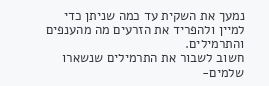נמעך את השקית עד כמה שניתן כדי למיין ולהפריד את הזרעים מה מהענפים והתרמילים.
חשוב לשבור את התרמילים שנשארו שלמים-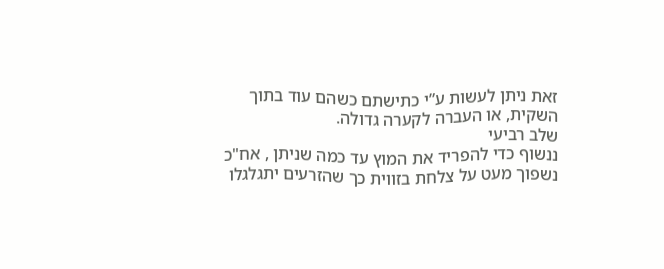זאת ניתן לעשות ע”י כתישתם כשהם עוד בתוך השקית, או העברה לקערה גדולה.
שלב רביעי
ננשוף כדי להפריד את המוץ עד כמה שניתן , אח"כ נשפוך מעט על צלחת בזווית כך שהזרעים יתגלגלו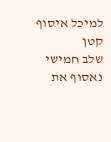למיכל איסוף קטן
שלב חמישי
נאסוף את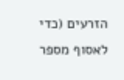הזרעים (כדי לאסוף מספר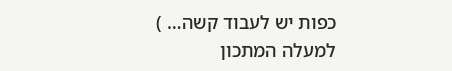כפות יש לעבוד קשה… )
למעלה המתכון